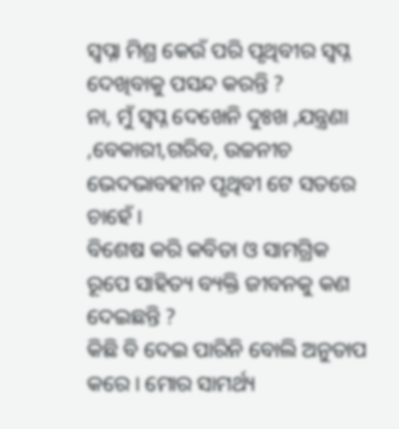ସ୍ୱପ୍ନା ମିଶ୍ର କେଉଁ ପରି ପୃଥିବୀର ସ୍ୱପ୍ନ ଦେଖିବାକୁ ପସନ୍ଦ କରନ୍ତି ?
ନା, ମୁଁ ସ୍ୱପ୍ନ ଦେଖେନି ଦୁଃଖ ,ଯନ୍ତ୍ରଣା ,ବେକାରୀ,ଗରିବ, ଉଚ୍ଚନୀଚ ଭେଦଭାବହୀନ ପୃଥିବୀ ଟେ ସତରେ ଚାହେଁ ।
ବିଶେଷ କରି କବିତା ଓ ସାମଗ୍ରିକ ରୂପେ ସାହିତ୍ୟ ବ୍ୟକ୍ତି ଜୀବନକୁ କଣ ଦେଇଛନ୍ତି ?
କିଛି ବି ଦେଇ ପାରିନି ବୋଲି ଅନୁତାପ କରେ। ମୋର ସାମର୍ଥ୍ୟ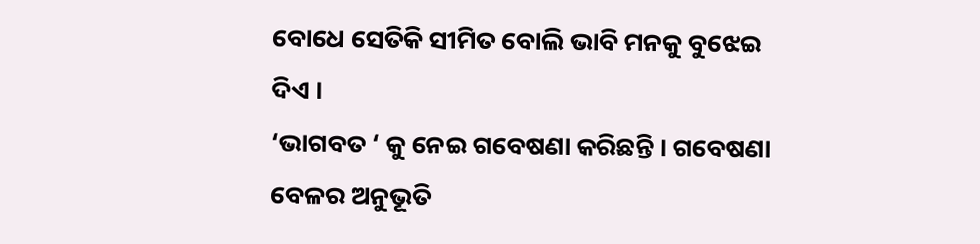ବୋଧେ ସେତିକି ସୀମିତ ବୋଲି ଭାବି ମନକୁ ବୁଝେଇ ଦିଏ ।
‘ଭାଗବତ ‘ କୁ ନେଇ ଗବେଷଣା କରିଛନ୍ତି । ଗବେଷଣା ବେଳର ଅନୁଭୂତି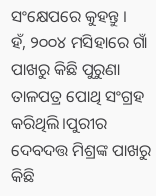ସଂକ୍ଷେପରେ କୁହନ୍ତୁ ।
ହଁ, ୨୦୦୪ ମସିହାରେ ଗାଁ ପାଖରୁ କିଛି ପୁରୁଣା ତାଳପତ୍ର ପୋଥି ସଂଗ୍ରହ କରିଥିଲି।ପୁରୀର ଦେବଦତ୍ତ ମିଶ୍ରଙ୍କ ପାଖରୁ କିଛି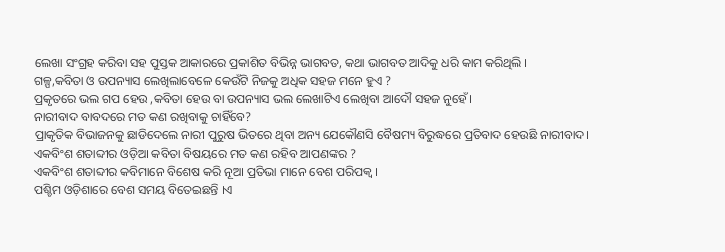ଲେଖା ସଂଗ୍ରହ କରିବା ସହ ପୁସ୍ତକ ଆକାରରେ ପ୍ରକାଶିତ ବିଭିନ୍ନ ଭାଗବତ, କଥା ଭାଗବତ ଆଦିକୁ ଧରି କାମ କରିଥିଲି ।
ଗଳ୍ପ,କବିତା ଓ ଉପନ୍ୟାସ ଲେଖିଲାବେଳେ କେଉଁଟି ନିଜକୁ ଅଧିକ ସହଜ ମନେ ହୁଏ ?
ପ୍ରକୃତରେ ଭଲ ଗପ ହେଉ ,କବିତା ହେଉ ବା ଉପନ୍ୟାସ ଭଲ ଲେଖାଟିଏ ଲେଖିବା ଆଦୌ ସହଜ ନୁହେଁ।
ନାରୀବାଦ ବାବଦରେ ମତ କଣ ରଖିବାକୁ ଚାହିଁବେ?
ପ୍ରାକୃତିକ ବିଭାଜନକୁ ଛାଡିଦେଲେ ନାରୀ ପୁରୁଷ ଭିତରେ ଥିବା ଅନ୍ୟ ଯେକୌଣସି ବୈଷମ୍ୟ ବିରୁଦ୍ଧରେ ପ୍ରତିବାଦ ହେଉଛି ନାରୀବାଦ।
ଏକବିଂଶ ଶତାବ୍ଦୀର ଓଡ଼ିଆ କବିତା ବିଷୟରେ ମତ କଣ ରହିବ ଆପଣଙ୍କର ?
ଏକବିଂଶ ଶତାବ୍ଦୀର କବିମାନେ ବିଶେଷ କରି ନୂଆ ପ୍ରତିଭା ମାନେ ବେଶ ପରିପକ୍ୱ ।
ପଶ୍ଚିମ ଓଡ଼ିଶାରେ ବେଶ ସମୟ ବିତେଇଛନ୍ତି ।ଏ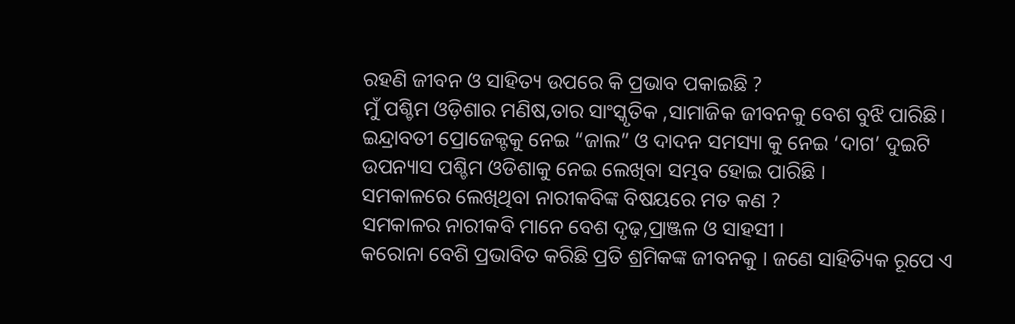ରହଣି ଜୀବନ ଓ ସାହିତ୍ୟ ଉପରେ କି ପ୍ରଭାବ ପକାଇଛି ?
ମୁଁ ପଶ୍ଚିମ ଓଡ଼ିଶାର ମଣିଷ,ତାର ସାଂସ୍କୃତିକ ,ସାମାଜିକ ଜୀବନକୁ ବେଶ ବୁଝି ପାରିଛି। ଇନ୍ଦ୍ରାବତୀ ପ୍ରୋଜେକ୍ଟକୁ ନେଇ “ଜାଲ” ଓ ଦାଦନ ସମସ୍ୟା କୁ ନେଇ ‘ଦାଗ’ ଦୁଇଟି ଉପନ୍ୟାସ ପଶ୍ଚିମ ଓଡିଶାକୁ ନେଇ ଲେଖିବା ସମ୍ଭବ ହୋଇ ପାରିଛି ।
ସମକାଳରେ ଲେଖିଥିବା ନାରୀକବିଙ୍କ ବିଷୟରେ ମତ କଣ ?
ସମକାଳର ନାରୀକବି ମାନେ ବେଶ ଦୃଢ଼,ପ୍ରାଞ୍ଜଳ ଓ ସାହସୀ ।
କରୋନା ବେଶି ପ୍ରଭାବିତ କରିଛି ପ୍ରତି ଶ୍ରମିକଙ୍କ ଜୀବନକୁ । ଜଣେ ସାହିତ୍ୟିକ ରୂପେ ଏ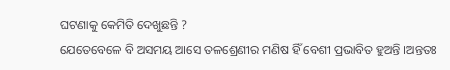ଘଟଣାକୁ କେମିତି ଦେଖୁଛନ୍ତି ?
ଯେତେବେଳେ ବି ଅସମୟ ଆସେ ତଳଶ୍ରେଣୀର ମଣିଷ ହିଁ ବେଶୀ ପ୍ରଭାବିତ ହୁଅନ୍ତି ।ଅନ୍ତତଃ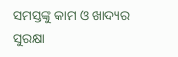ସମସ୍ତଙ୍କୁ କାମ ଓ ଖାଦ୍ୟର ସୁରକ୍ଷା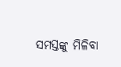ସମସ୍ତଙ୍କୁ ମିଳିବା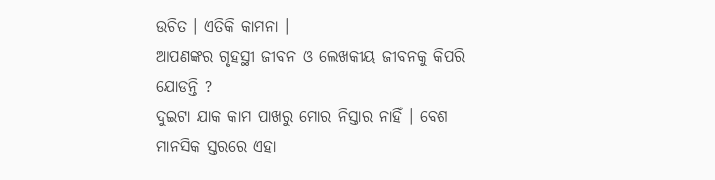ଉଚିତ । ଏତିକି କାମନା ।
ଆପଣଙ୍କର ଗୃହସ୍ଥୀ ଜୀବନ ଓ ଲେଖକୀୟ ଜୀବନକୁ କିପରି ଯୋଡନ୍ତି ?
ଦୁଇଟା ଯାକ କାମ ପାଖରୁ ମୋର ନିସ୍ତାର ନାହିଁ । ବେଶ ମାନସିକ ସ୍ତରରେ ଏହା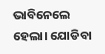ଭାବିନେଲେ ହେଲା। ଯୋଡିବା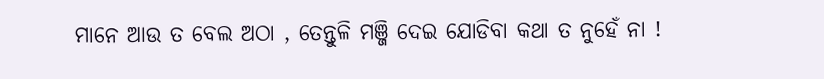ମାନେ ଆଉ ତ ବେଲ ଅଠା , ତେନ୍ତୁଳି ମଞ୍ଜି ଦେଇ ଯୋଡିବା କଥା ତ ନୁହେଁ ନା !